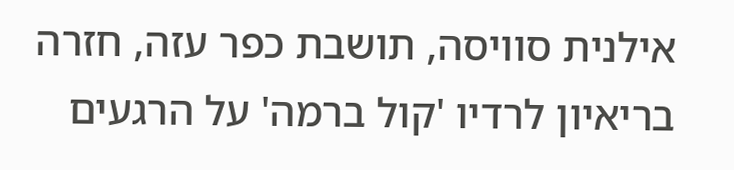אילנית סוויסה, תושבת כפר עזה, חזרה בריאיון לרדיו 'קול ברמה' על הרגעים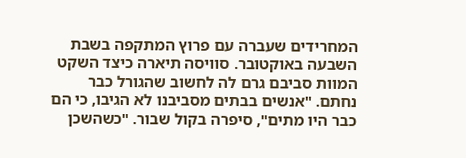המחרידים שעברה עם פרוץ המתקפה בשבת השבעה באוקטובר. סוויסה תיארה כיצד השקט המוות סביבם גרם לה לחשוב שהגורל כבר נחתם. "אנשים בבתים מסביבנו לא הגיבו, כי הם כבר היו מתים", סיפרה בקול שבור. "כשהשכן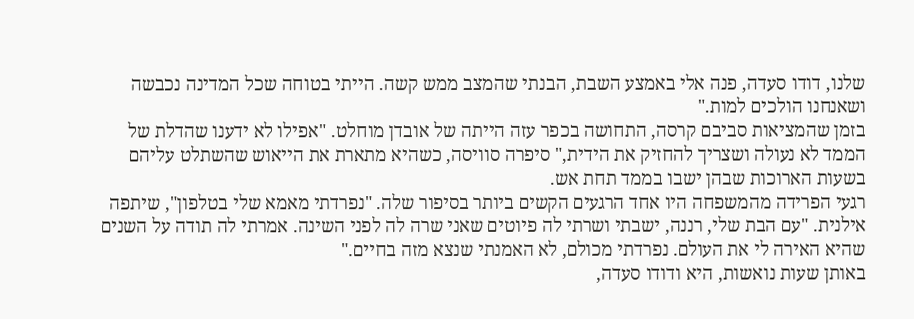שלנו, דודו סעדה, פנה אלי באמצע השבת, הבנתי שהמצב ממש קשה. הייתי בטוחה שכל המדינה נכבשה ושאנחנו הולכים למות."
בזמן שהמציאות סביבם קרסה, התחושה בכפר עזה הייתה של אובדן מוחלט. "אפילו לא ידענו שהדלת של הממד לא נעולה ושצריך להחזיק את הידית," סיפרה סוויסה, כשהיא מתארת את הייאוש שהשתלט עליהם בשעות הארוכות שבהן ישבו בממד תחת אש.
רגעי הפרידה מהמשפחה היו אחד הרגעים הקשים ביותר בסיפור שלה. "נפרדתי מאמא שלי בטלפון", שיתפה אילנית. "עם הבת שלי, רננה, ישבתי ושרתי לה פיוטים שאני שרה לה לפני השינה. אמרתי לה תודה על השנים שהיא האירה לי את העולם. נפרדתי מכולם, לא האמנתי שנצא מזה בחיים."
באותן שעות נואשות, היא ודודו סעדה,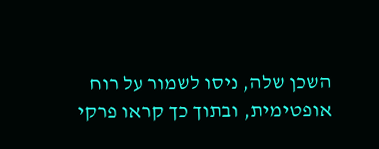השכן שלה, ניסו לשמור על רוח אופטימית, ובתוך כך קראו פרקי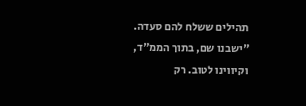תהילים ששלח להם סעדה. "ישבנו שם, בתוך הממ"ד, וקיווינו לטוב. רק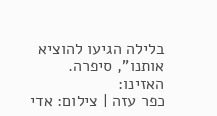בלילה הגיעו להוציא אותנו", סיפרה.
האזינו:
כפר עזה | צילום: אדי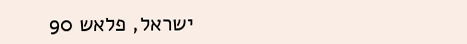ישראל, פלאש 90